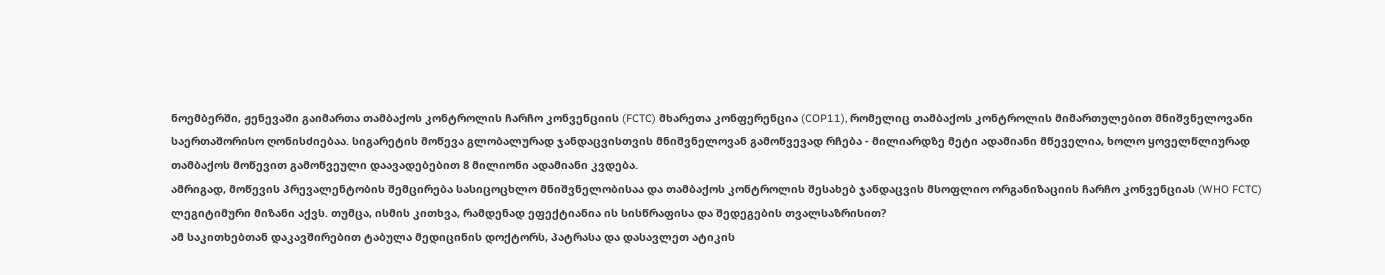ნოემბერში, ჟენევაში გაიმართა თამბაქოს კონტროლის ჩარჩო კონვენციის (FCTC) მხარეთა კონფერენცია (COP11), რომელიც თამბაქოს კონტროლის მიმართულებით მნიშვნელოვანი საერთაშორისო ღონისძიებაა. სიგარეტის მოწევა გლობალურად ჯანდაცვისთვის მნიშვნელოვან გამოწვევად რჩება - მილიარდზე მეტი ადამიანი მწეველია, ხოლო ყოველწლიურად თამბაქოს მოწევით გამოწვეული დაავადებებით 8 მილიონი ადამიანი კვდება.
ამრიგად, მოწევის პრევალენტობის შემცირება სასიცოცხლო მნიშვნელობისაა და თამბაქოს კონტროლის შესახებ ჯანდაცვის მსოფლიო ორგანიზაციის ჩარჩო კონვენციას (WHO FCTC) ლეგიტიმური მიზანი აქვს. თუმცა, ისმის კითხვა, რამდენად ეფექტიანია ის სისწრაფისა და შედეგების თვალსაზრისით?
ამ საკითხებთან დაკავშირებით ტაბულა მედიცინის დოქტორს, პატრასა და დასავლეთ ატიკის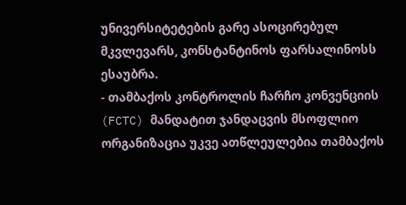უნივერსიტეტების გარე ასოცირებულ მკვლევარს, კონსტანტინოს ფარსალინოსს ესაუბრა.
- თამბაქოს კონტროლის ჩარჩო კონვენციის (FCTC) მანდატით ჯანდაცვის მსოფლიო ორგანიზაცია უკვე ათწლეულებია თამბაქოს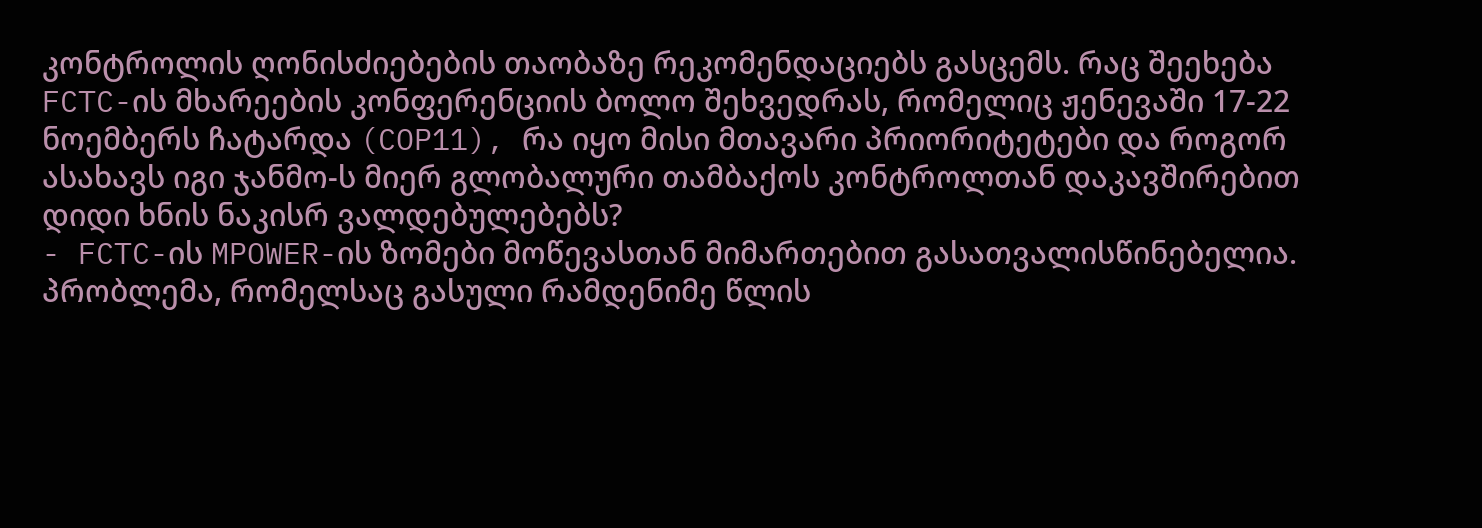კონტროლის ღონისძიებების თაობაზე რეკომენდაციებს გასცემს. რაც შეეხება FCTC-ის მხარეების კონფერენციის ბოლო შეხვედრას, რომელიც ჟენევაში 17-22 ნოემბერს ჩატარდა (COP11), რა იყო მისი მთავარი პრიორიტეტები და როგორ ასახავს იგი ჯანმო-ს მიერ გლობალური თამბაქოს კონტროლთან დაკავშირებით დიდი ხნის ნაკისრ ვალდებულებებს?
- FCTC-ის MPOWER-ის ზომები მოწევასთან მიმართებით გასათვალისწინებელია. პრობლემა, რომელსაც გასული რამდენიმე წლის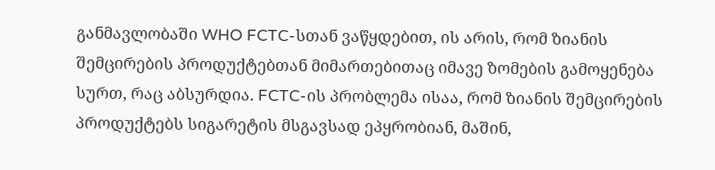განმავლობაში WHO FCTC-სთან ვაწყდებით, ის არის, რომ ზიანის შემცირების პროდუქტებთან მიმართებითაც იმავე ზომების გამოყენება სურთ, რაც აბსურდია. FCTC-ის პრობლემა ისაა, რომ ზიანის შემცირების პროდუქტებს სიგარეტის მსგავსად ეპყრობიან, მაშინ,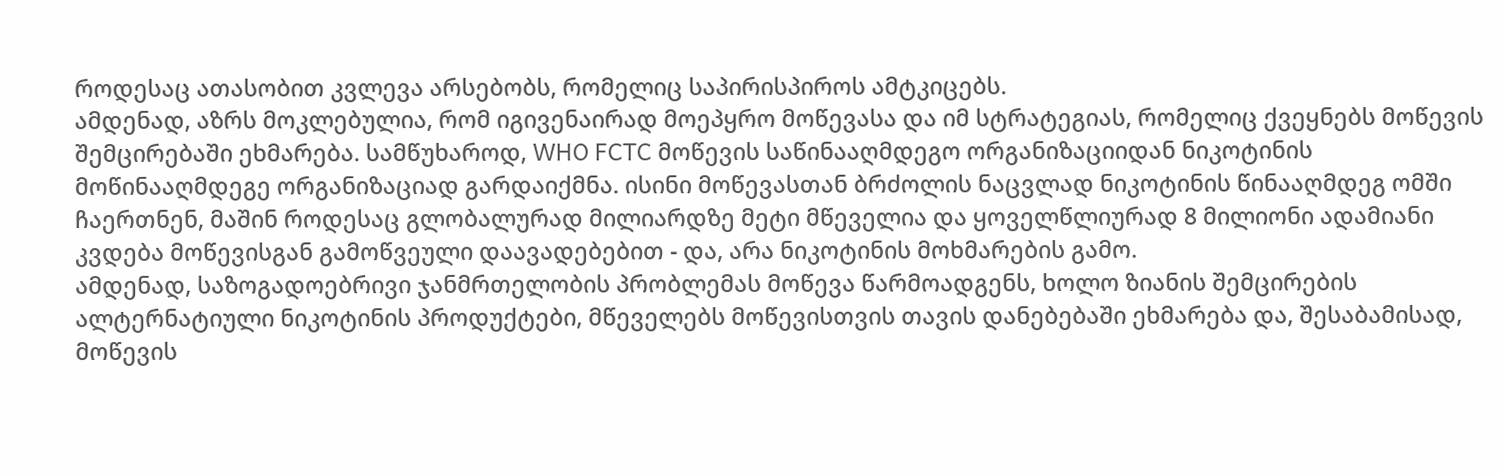როდესაც ათასობით კვლევა არსებობს, რომელიც საპირისპიროს ამტკიცებს.
ამდენად, აზრს მოკლებულია, რომ იგივენაირად მოეპყრო მოწევასა და იმ სტრატეგიას, რომელიც ქვეყნებს მოწევის შემცირებაში ეხმარება. სამწუხაროდ, WHO FCTC მოწევის საწინააღმდეგო ორგანიზაციიდან ნიკოტინის მოწინააღმდეგე ორგანიზაციად გარდაიქმნა. ისინი მოწევასთან ბრძოლის ნაცვლად ნიკოტინის წინააღმდეგ ომში ჩაერთნენ, მაშინ როდესაც გლობალურად მილიარდზე მეტი მწეველია და ყოველწლიურად 8 მილიონი ადამიანი კვდება მოწევისგან გამოწვეული დაავადებებით - და, არა ნიკოტინის მოხმარების გამო.
ამდენად, საზოგადოებრივი ჯანმრთელობის პრობლემას მოწევა წარმოადგენს, ხოლო ზიანის შემცირების ალტერნატიული ნიკოტინის პროდუქტები, მწეველებს მოწევისთვის თავის დანებებაში ეხმარება და, შესაბამისად, მოწევის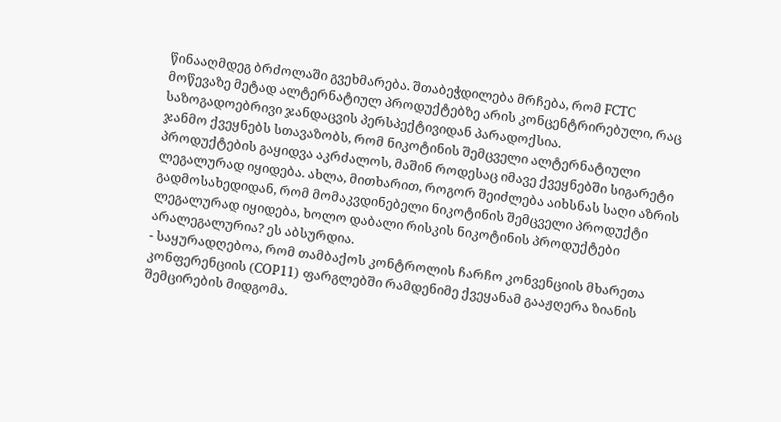წინააღმდეგ ბრძოლაში გვეხმარება. შთაბეჭდილება მრჩება, რომ FCTC მოწევაზე მეტად ალტერნატიულ პროდუქტებზე არის კონცენტრირებული, რაც საზოგადოებრივი ჯანდაცვის პერსპექტივიდან პარადოქსია.
ჯანმო ქვეყნებს სთავაზობს, რომ ნიკოტინის შემცველი ალტერნატიული პროდუქტების გაყიდვა აკრძალოს, მაშინ როდესაც იმავე ქვეყნებში სიგარეტი ლეგალურად იყიდება. ახლა, მითხარით, როგორ შეიძლება აიხსნას საღი აზრის გადმოსახედიდან, რომ მომაკვდინებელი ნიკოტინის შემცველი პროდუქტი ლეგალურად იყიდება, ხოლო დაბალი რისკის ნიკოტინის პროდუქტები არალეგალურია? ეს აბსურდია.
- საყურადღებოა, რომ თამბაქოს კონტროლის ჩარჩო კონვენციის მხარეთა კონფერენციის (COP11) ფარგლებში რამდენიმე ქვეყანამ გააჟღერა ზიანის შემცირების მიდგომა.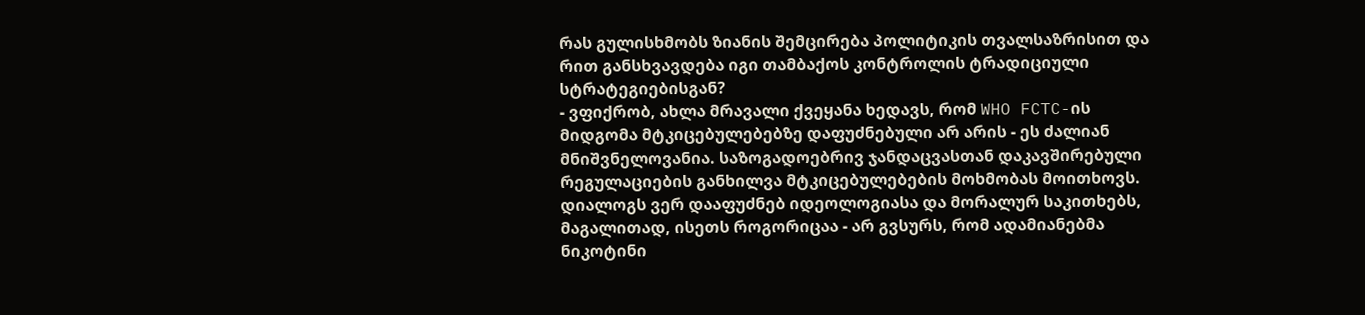რას გულისხმობს ზიანის შემცირება პოლიტიკის თვალსაზრისით და რით განსხვავდება იგი თამბაქოს კონტროლის ტრადიციული სტრატეგიებისგან?
- ვფიქრობ, ახლა მრავალი ქვეყანა ხედავს, რომ WHO FCTC-ის მიდგომა მტკიცებულებებზე დაფუძნებული არ არის - ეს ძალიან მნიშვნელოვანია. საზოგადოებრივ ჯანდაცვასთან დაკავშირებული რეგულაციების განხილვა მტკიცებულებების მოხმობას მოითხოვს. დიალოგს ვერ დააფუძნებ იდეოლოგიასა და მორალურ საკითხებს, მაგალითად, ისეთს როგორიცაა - არ გვსურს, რომ ადამიანებმა ნიკოტინი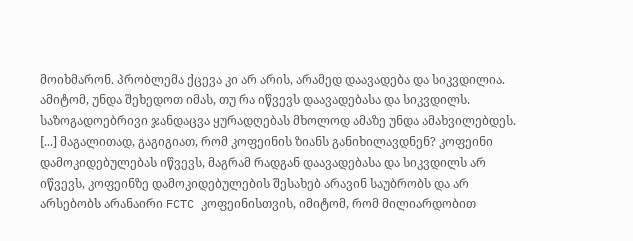მოიხმარონ. პრობლემა ქცევა კი არ არის, არამედ დაავადება და სიკვდილია. ამიტომ, უნდა შეხედოთ იმას, თუ რა იწვევს დაავადებასა და სიკვდილს. საზოგადოებრივი ჯანდაცვა ყურადღებას მხოლოდ ამაზე უნდა ამახვილებდეს. [...] მაგალითად, გაგიგიათ, რომ კოფეინის ზიანს განიხილავდნენ? კოფეინი დამოკიდებულებას იწვევს, მაგრამ რადგან დაავადებასა და სიკვდილს არ იწვევს, კოფეინზე დამოკიდებულების შესახებ არავინ საუბრობს და არ არსებობს არანაირი FCTC კოფეინისთვის, იმიტომ, რომ მილიარდობით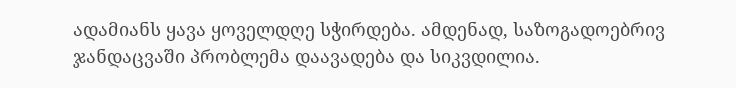ადამიანს ყავა ყოველდღე სჭირდება. ამდენად, საზოგადოებრივ ჯანდაცვაში პრობლემა დაავადება და სიკვდილია.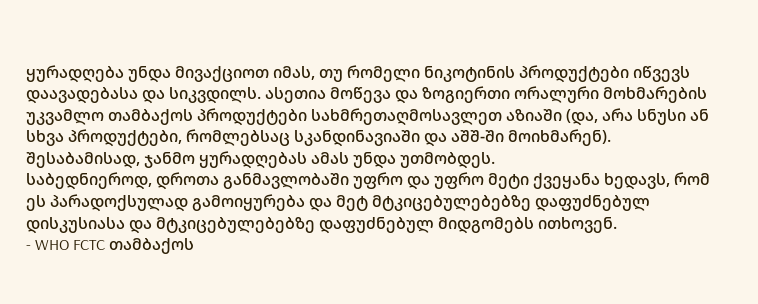ყურადღება უნდა მივაქციოთ იმას, თუ რომელი ნიკოტინის პროდუქტები იწვევს დაავადებასა და სიკვდილს. ასეთია მოწევა და ზოგიერთი ორალური მოხმარების უკვამლო თამბაქოს პროდუქტები სახმრეთაღმოსავლეთ აზიაში (და, არა სნუსი ან სხვა პროდუქტები, რომლებსაც სკანდინავიაში და აშშ-ში მოიხმარენ). შესაბამისად, ჯანმო ყურადღებას ამას უნდა უთმობდეს.
საბედნიეროდ, დროთა განმავლობაში უფრო და უფრო მეტი ქვეყანა ხედავს, რომ ეს პარადოქსულად გამოიყურება და მეტ მტკიცებულებებზე დაფუძნებულ დისკუსიასა და მტკიცებულებებზე დაფუძნებულ მიდგომებს ითხოვენ.
- WHO FCTC თამბაქოს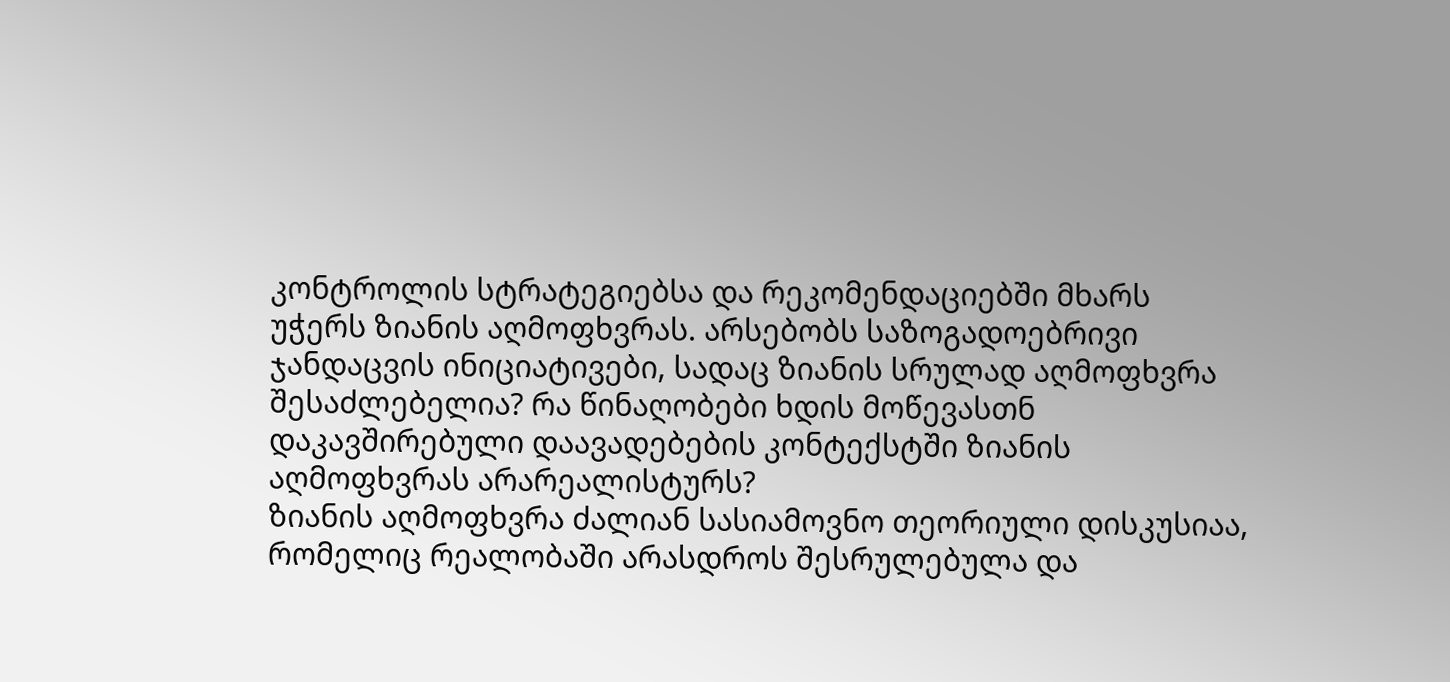კონტროლის სტრატეგიებსა და რეკომენდაციებში მხარს უჭერს ზიანის აღმოფხვრას. არსებობს საზოგადოებრივი ჯანდაცვის ინიციატივები, სადაც ზიანის სრულად აღმოფხვრა შესაძლებელია? რა წინაღობები ხდის მოწევასთნ დაკავშირებული დაავადებების კონტექსტში ზიანის აღმოფხვრას არარეალისტურს?
ზიანის აღმოფხვრა ძალიან სასიამოვნო თეორიული დისკუსიაა, რომელიც რეალობაში არასდროს შესრულებულა და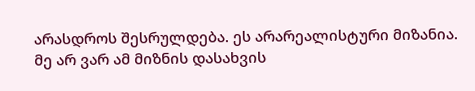არასდროს შესრულდება. ეს არარეალისტური მიზანია. მე არ ვარ ამ მიზნის დასახვის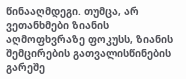წინააღმდეგი. თუმცა, არ ვეთანხმები ზიანის აღმოფხვრაზე ფოკუსს, ზიანის შემცირების გათვალისწინების გარეშე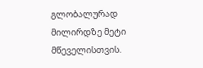გლობალურად მილირდზე მეტი მწეველისთვის.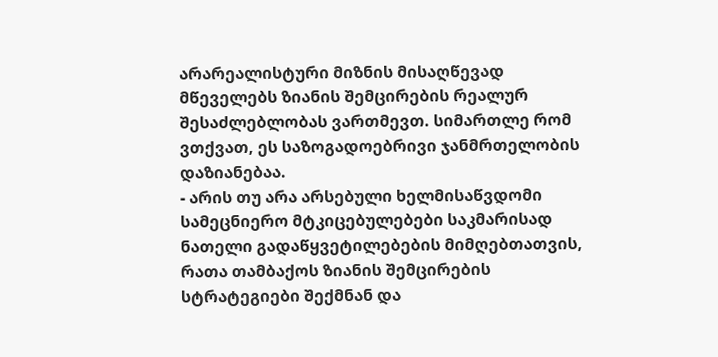არარეალისტური მიზნის მისაღწევად მწეველებს ზიანის შემცირების რეალურ შესაძლებლობას ვართმევთ. სიმართლე რომ ვთქვათ, ეს საზოგადოებრივი ჯანმრთელობის დაზიანებაა.
- არის თუ არა არსებული ხელმისაწვდომი სამეცნიერო მტკიცებულებები საკმარისად ნათელი გადაწყვეტილებების მიმღებთათვის, რათა თამბაქოს ზიანის შემცირების სტრატეგიები შექმნან და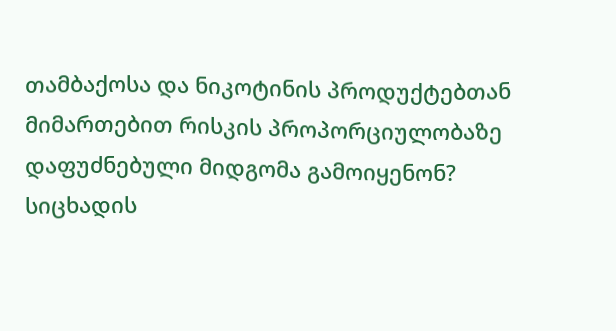თამბაქოსა და ნიკოტინის პროდუქტებთან მიმართებით რისკის პროპორციულობაზე დაფუძნებული მიდგომა გამოიყენონ?
სიცხადის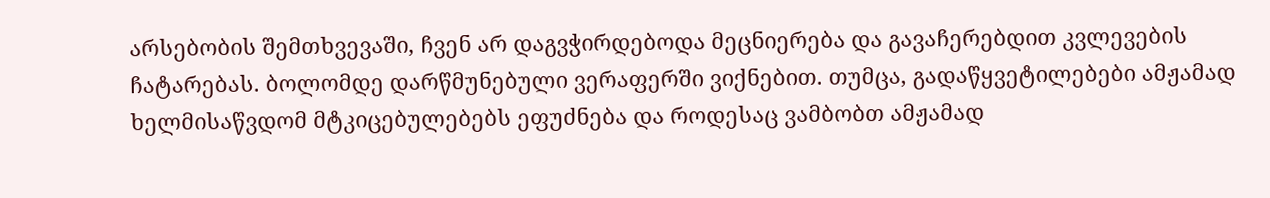არსებობის შემთხვევაში, ჩვენ არ დაგვჭირდებოდა მეცნიერება და გავაჩერებდით კვლევების ჩატარებას. ბოლომდე დარწმუნებული ვერაფერში ვიქნებით. თუმცა, გადაწყვეტილებები ამჟამად ხელმისაწვდომ მტკიცებულებებს ეფუძნება და როდესაც ვამბობთ ამჟამად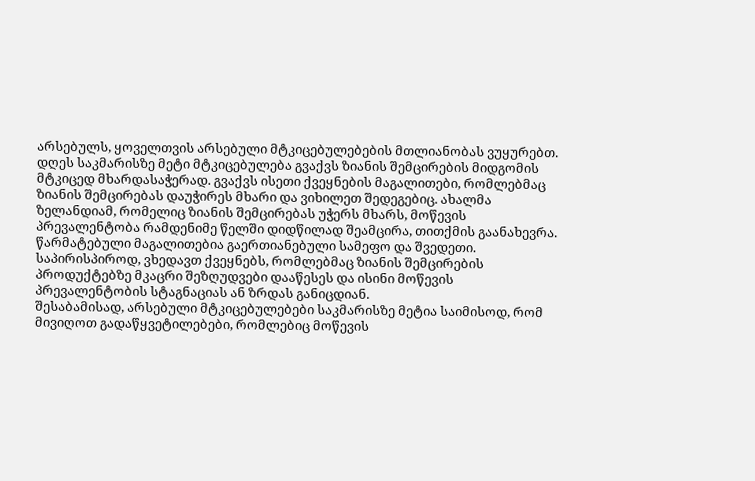არსებულს, ყოველთვის არსებული მტკიცებულებების მთლიანობას ვუყურებთ.
დღეს საკმარისზე მეტი მტკიცებულება გვაქვს ზიანის შემცირების მიდგომის მტკიცედ მხარდასაჭერად. გვაქვს ისეთი ქვეყნების მაგალითები, რომლებმაც ზიანის შემცირებას დაუჭირეს მხარი და ვიხილეთ შედეგებიც. ახალმა ზელანდიამ, რომელიც ზიანის შემცირებას უჭერს მხარს, მოწევის პრევალენტობა რამდენიმე წელში დიდწილად შეამცირა, თითქმის გაანახევრა. წარმატებული მაგალითებია გაერთიანებული სამეფო და შვედეთი. საპირისპიროდ, ვხედავთ ქვეყნებს, რომლებმაც ზიანის შემცირების პროდუქტებზე მკაცრი შეზღუდვები დააწესეს და ისინი მოწევის პრევალენტობის სტაგნაციას ან ზრდას განიცდიან.
შესაბამისად, არსებული მტკიცებულებები საკმარისზე მეტია საიმისოდ, რომ მივიღოთ გადაწყვეტილებები, რომლებიც მოწევის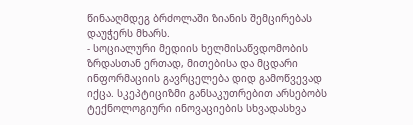წინააღმდეგ ბრძოლაში ზიანის შემცირებას დაუჭერს მხარს.
- სოციალური მედიის ხელმისაწვდომობის ზრდასთან ერთად, მითებისა და მცდარი ინფორმაციის გავრცელება დიდ გამოწვევად იქცა. სკეპტიციზმი განსაკუთრებით არსებობს ტექნოლოგიური ინოვაციების სხვადასხვა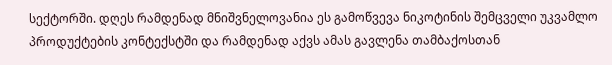სექტორში. დღეს რამდენად მნიშვნელოვანია ეს გამოწვევა ნიკოტინის შემცველი უკვამლო პროდუქტების კონტექსტში და რამდენად აქვს ამას გავლენა თამბაქოსთან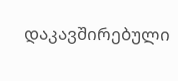დაკავშირებული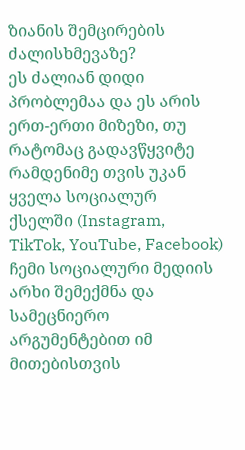ზიანის შემცირების ძალისხმევაზე?
ეს ძალიან დიდი პრობლემაა და ეს არის ერთ-ერთი მიზეზი, თუ რატომაც გადავწყვიტე რამდენიმე თვის უკან ყველა სოციალურ ქსელში (Instagram, TikTok, YouTube, Facebook) ჩემი სოციალური მედიის არხი შემექმნა და სამეცნიერო არგუმენტებით იმ მითებისთვის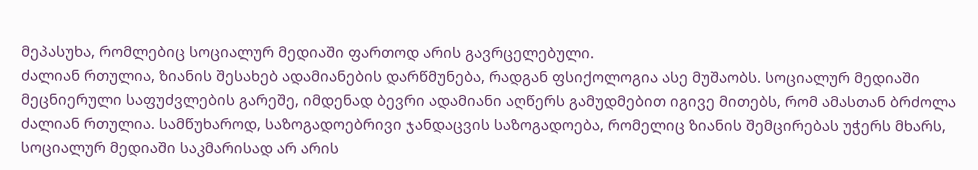მეპასუხა, რომლებიც სოციალურ მედიაში ფართოდ არის გავრცელებული.
ძალიან რთულია, ზიანის შესახებ ადამიანების დარწმუნება, რადგან ფსიქოლოგია ასე მუშაობს. სოციალურ მედიაში მეცნიერული საფუძვლების გარეშე, იმდენად ბევრი ადამიანი აღწერს გამუდმებით იგივე მითებს, რომ ამასთან ბრძოლა ძალიან რთულია. სამწუხაროდ, საზოგადოებრივი ჯანდაცვის საზოგადოება, რომელიც ზიანის შემცირებას უჭერს მხარს, სოციალურ მედიაში საკმარისად არ არის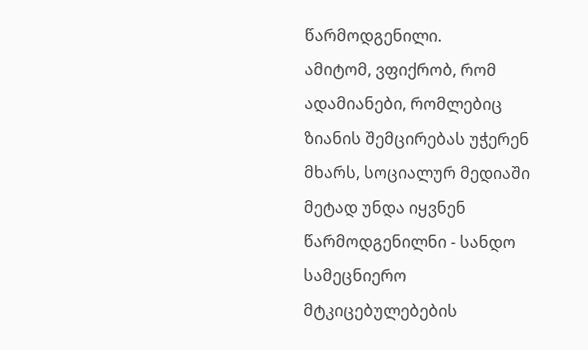წარმოდგენილი.
ამიტომ, ვფიქრობ, რომ ადამიანები, რომლებიც ზიანის შემცირებას უჭერენ მხარს, სოციალურ მედიაში მეტად უნდა იყვნენ წარმოდგენილნი - სანდო სამეცნიერო მტკიცებულებების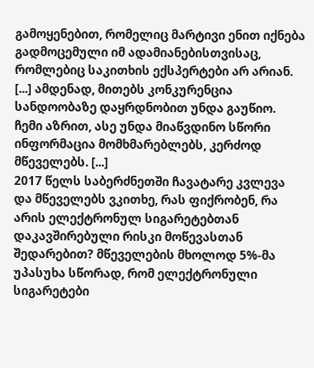გამოყენებით, რომელიც მარტივი ენით იქნება გადმოცემული იმ ადამიანებისთვისაც, რომლებიც საკითხის ექსპერტები არ არიან. [...] ამდენად, მითებს კონკურენცია სანდოობაზე დაყრდნობით უნდა გაუწიო. ჩემი აზრით, ასე უნდა მიაწვდინო სწორი ინფორმაცია მომხმარებლებს, კერძოდ მწეველებს. [...]
2017 წელს საბერძნეთში ჩავატარე კვლევა და მწეველებს ვკითხე, რას ფიქრობენ, რა არის ელექტრონულ სიგარეტებთან დაკავშირებული რისკი მოწევასთან შედარებით? მწეველების მხოლოდ 5%-მა უპასუხა სწორად, რომ ელექტრონული სიგარეტები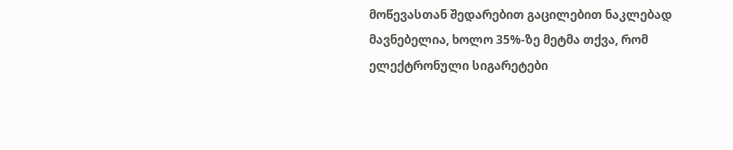მოწევასთან შედარებით გაცილებით ნაკლებად მავნებელია, ხოლო 35%-ზე მეტმა თქვა, რომ ელექტრონული სიგარეტები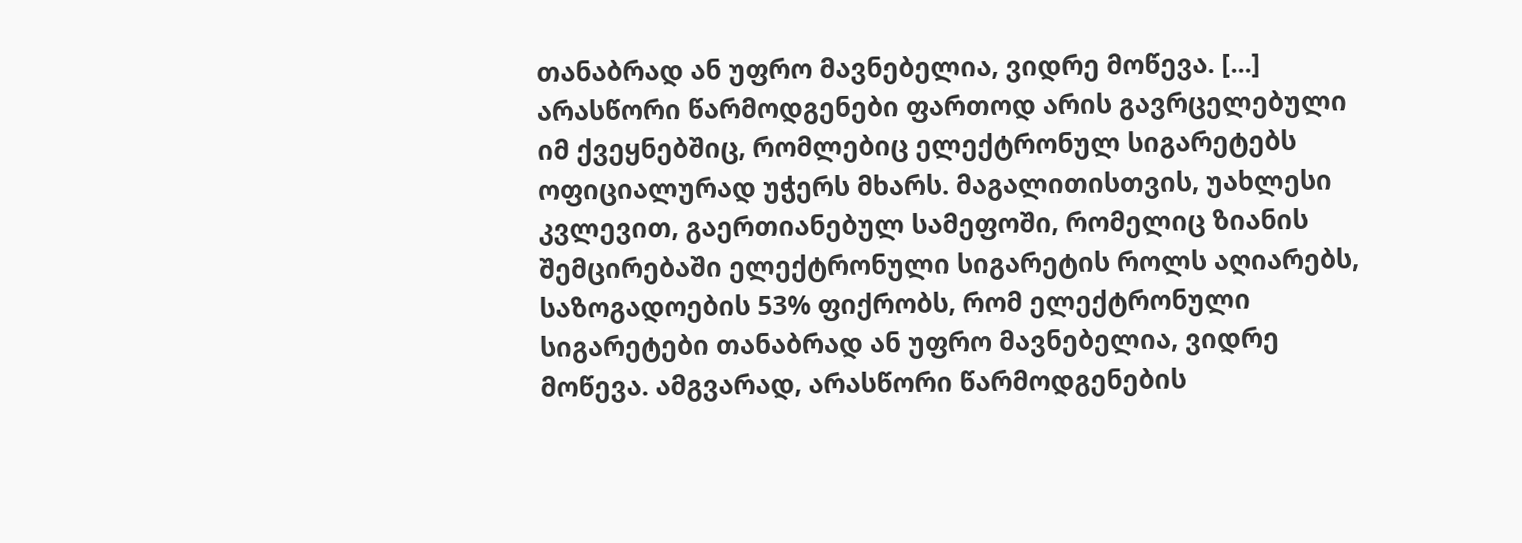თანაბრად ან უფრო მავნებელია, ვიდრე მოწევა. [...]
არასწორი წარმოდგენები ფართოდ არის გავრცელებული იმ ქვეყნებშიც, რომლებიც ელექტრონულ სიგარეტებს ოფიციალურად უჭერს მხარს. მაგალითისთვის, უახლესი კვლევით, გაერთიანებულ სამეფოში, რომელიც ზიანის შემცირებაში ელექტრონული სიგარეტის როლს აღიარებს, საზოგადოების 53% ფიქრობს, რომ ელექტრონული სიგარეტები თანაბრად ან უფრო მავნებელია, ვიდრე მოწევა. ამგვარად, არასწორი წარმოდგენების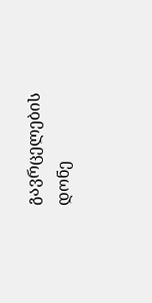გავრცელების დონე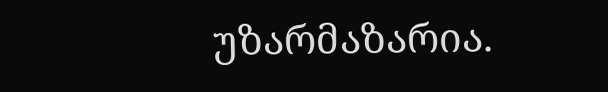უზარმაზარია.